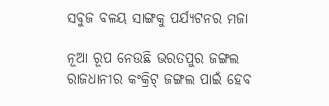ସବୁଜ ବଳୟ ସାଙ୍ଗକୁ ପର୍ଯ୍ୟଟନର ମଜା

ନୂଆ ରୂପ ନେଉଛି ଭରତପୁର ଜଙ୍ଗଲ ରାଜଧାନୀର କଂକ୍ରିଟ୍‌ ଜଙ୍ଗଲ ପାଇଁ ହେବ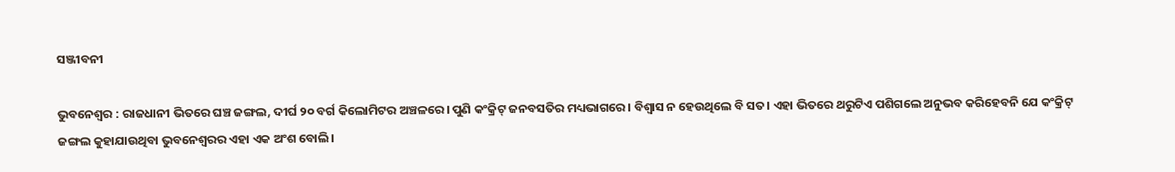ସଞ୍ଜୀବନୀ

ଭୁବନେଶ୍ୱର : ରାଜଧାନୀ ଭିତରେ ଘଞ୍ଚ ଜଙ୍ଗଲ, ଦୀର୍ଘ ୨୦ ବର୍ଗ କିଲୋମିଟର ଅଞ୍ଚଳରେ। ପୁଣି କଂକ୍ରିଟ୍‌ ଜନବସତିର ମଧ୍ୟଭାଗରେ। ବିଶ୍ୱାସ ନ ହେଉଥିଲେ ବି ସତ। ଏହା ଭିତରେ ଥରୁଟିଏ ପଶିଗଲେ ଅନୁଭବ କରିହେବନି ଯେ କଂକ୍ରିଟ୍‌ ଜଙ୍ଗଲ କୁହାଯାଉଥିବା ଭୁବନେଶ୍ୱରର ଏହା ଏକ ଅଂଶ ବୋଲି।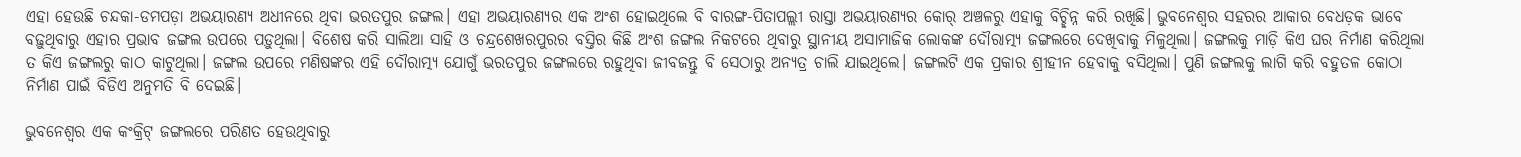ଏହା ହେଉଛି ଚନ୍ଦକା-ଡମପଡ଼ା ଅଭୟାରଣ୍ୟ ଅଧୀନରେ ଥିବା ଭରତପୁର ଜଙ୍ଗଲ। ଏହା ଅଭୟାରଣ୍ୟର ଏକ ଅଂଶ ହୋଇଥିଲେ ବି ବାରଙ୍ଗ-ପିତାପଲ୍ଲୀ ରାସ୍ତା ଅଭୟାରଣ୍ୟର କୋର୍‌ ଅଞ୍ଚଳରୁ ଏହାକୁ ବିଚ୍ଛିନ୍ନ କରି ରଖିଛି। ଭୁବନେଶ୍ୱର ସହରର ଆକାର ବେଧଡ଼କ ଭାବେ ବଢ଼ୁଥିବାରୁ ଏହାର ପ୍ରଭାବ ଜଙ୍ଗଲ ଉପରେ ପଡ଼ୁଥିଲା। ବିଶେଷ କରି ସାଲିଆ ସାହି ଓ ଚନ୍ଦ୍ରଶେଖରପୁରର ବସ୍ତିର କିଛି ଅଂଶ ଜଙ୍ଗଲ ନିକଟରେ ଥିବାରୁ ସ୍ଥାନୀୟ ଅସାମାଜିକ ଲୋକଙ୍କ ଦୌରାତ୍ମ୍ୟ ଜଙ୍ଗଲରେ ଦେଖିବାକୁ ମିଳୁଥିଲା। ଜଙ୍ଗଲକୁ ମାଡ଼ି କିଏ ଘର ନିର୍ମାଣ କରିଥିଲା ତ କିଏ ଜଙ୍ଗଲରୁ କାଠ କାଟୁଥିଲା। ଜଙ୍ଗଲ ଉପରେ ମଣିଷଙ୍କର ଏହି ଦୌରାତ୍ମ୍ୟ ଯୋଗୁଁ ଭରତପୁର ଜଙ୍ଗଲରେ ରହୁଥିବା ଜୀବଜନ୍ତୁ ବି ସେଠାରୁ ଅନ୍ୟତ୍ର ଚାଲି ଯାଇଥିଲେ। ଜଙ୍ଗଲଟି ଏକ ପ୍ରକାର ଶ୍ରୀହୀନ ହେବାକୁ ବସିଥିଲା। ପୁଣି ଜଙ୍ଗଲକୁ ଲାଗି କରି ବହୁତଳ କୋଠା ନିର୍ମାଣ ପାଇଁ ବିଡିଏ ଅନୁମତି ବି ଦେଇଛି।

ଭୁବନେଶ୍ୱର ଏକ କଂକ୍ରିଟ୍‌ ଜଙ୍ଗଲରେ ପରିଣତ ହେଉଥିବାରୁ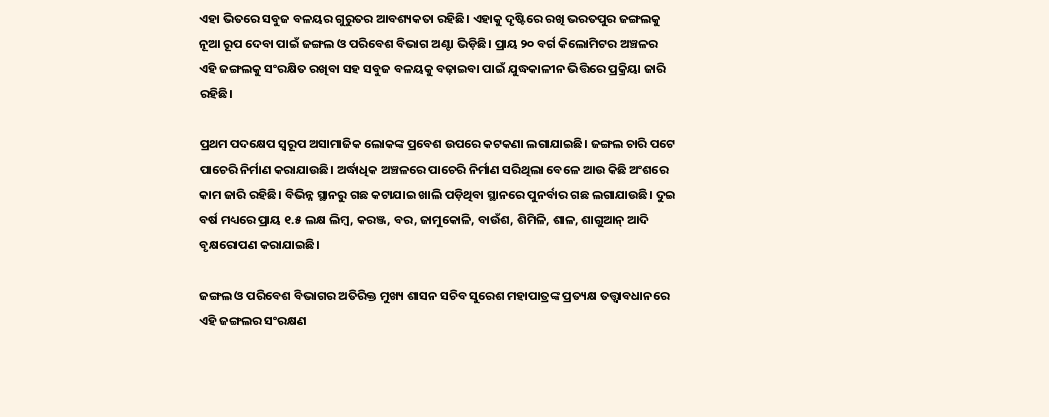ଏହା ଭିତରେ ସବୁଜ ବଳୟର ଗୁରୁତର ଆବଶ୍ୟକତା ରହିଛି। ଏହାକୁ ଦୃଷ୍ଟିରେ ରଖି ଭରତପୁର ଜଙ୍ଗଲକୁ ନୂଆ ରୂପ ଦେବା ପାଇଁ ଜଙ୍ଗଲ ଓ ପରିବେଶ ବିଭାଗ ଅଣ୍ଟା ଭିଡ଼ିଛି। ପ୍ରାୟ ୨୦ ବର୍ଗ କିଲୋମିଟର ଅଞ୍ଚଳର ଏହି ଜଙ୍ଗଲକୁ ସଂରକ୍ଷିତ ରଖିବା ସହ ସବୁଜ ବଳୟକୁ ବଢ଼ାଇବା ପାଇଁ ଯୁଦ୍ଧକାଳୀନ ଭିତ୍ତିରେ ପ୍ରକ୍ରିୟା ଜାରି ରହିଛି।

ପ୍ରଥମ ପଦକ୍ଷେପ ସ୍ୱରୂପ ଅସାମାଜିକ ଲୋକଙ୍କ ପ୍ରବେଶ ଉପରେ କଟକଣା ଲଗାଯାଇଛି। ଜଙ୍ଗଲ ଚାରି ପଟେ ପାଚେରି ନିର୍ମାଣ କରାଯାଉଛି। ଅର୍ଦ୍ଧାଧିକ ଅଞ୍ଚଳରେ ପାଚେରି ନିର୍ମାଣ ସରିଥିଲା ବେଳେ ଆଉ କିଛି ଅଂଶରେ କାମ ଜାରି ରହିଛି। ବିଭିନ୍ନ ସ୍ଥାନରୁ ଗଛ କଟାଯାଇ ଖାଲି ପଡ଼ିଥିବା ସ୍ଥାନରେ ପୁନର୍ବାର ଗଛ ଲଗାଯାଉଛି। ଦୁଇ ବର୍ଷ ମଧ୍ୟରେ ପ୍ରାୟ ୧.୫ ଲକ୍ଷ ଲିମ୍ବ, କରଞ୍ଜ, ବର, ଜାମୁକୋଳି, ବାଉଁଶ, ଶିମିଳି, ଶାଳ, ଶାଗୁଆନ୍‌ ଆଦି ବୃକ୍ଷରୋପଣ କରାଯାଇଛି।

ଜଙ୍ଗଲ ଓ ପରିବେଶ ବିଭାଗର ଅତିରିକ୍ତ ମୁଖ୍ୟ ଶାସନ ସଚିବ ସୁରେଶ ମହାପାତ୍ରଙ୍କ ପ୍ରତ୍ୟକ୍ଷ ତତ୍ତ୍ୱାବଧାନରେ ଏହି ଜଙ୍ଗଲର ସଂରକ୍ଷଣ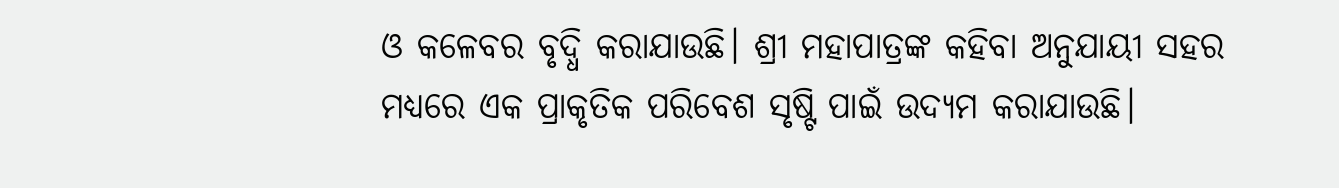ଓ କଳେବର ବୃଦ୍ଧି କରାଯାଉଛି। ଶ୍ରୀ ମହାପାତ୍ରଙ୍କ କହିବା ଅନୁଯାୟୀ ସହର ମଧ୍ୟରେ ଏକ ପ୍ରାକୃତିକ ପରିବେଶ ସୃଷ୍ଟି ପାଇଁ ଉଦ୍ୟମ କରାଯାଉଛି।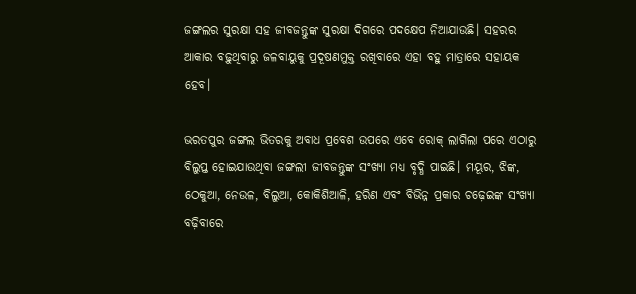ଜଙ୍ଗଲର ସୁରକ୍ଷା ସହ ଜୀବଜନ୍ତୁଙ୍କ ସୁରକ୍ଷା ଦିଗରେ ପଦକ୍ଷେପ ନିଆଯାଉଛି। ସହରର ଆକାର ବଢ଼ୁଥିବାରୁ ଜଳବାୟୁକୁ ପ୍ରଦୂଷଣମୁକ୍ତ ରଖିବାରେ ଏହା ବହୁ ମାତ୍ରାରେ ସହାୟକ ହେବ।

ଭରତପୁର ଜଙ୍ଗଲ ଭିତରକୁ ଅବାଧ ପ୍ରବେଶ ଉପରେ ଏବେ ରୋକ୍‌ ଲାଗିଲା ପରେ ଏଠାରୁ ବିଲୁପ୍ତ ହୋଇଯାଉଥିବା ଜଙ୍ଗଲୀ ଜୀବଜନ୍ତୁଙ୍କ ସଂଖ୍ୟା ମଧ୍ୟ ବୃଦ୍ଧି ପାଇଛି। ମୟୂର, ଝିଙ୍କ, ଠେକୁଆ, ନେଉଳ, ବିଲୁଆ, କୋକିଶିଆଳି, ହରିଣ ଏବଂ ବିଭିନ୍ନ ପ୍ରକାର ଚଢ଼େଇଙ୍କ ସଂଖ୍ୟା ବଢ଼ିବାରେ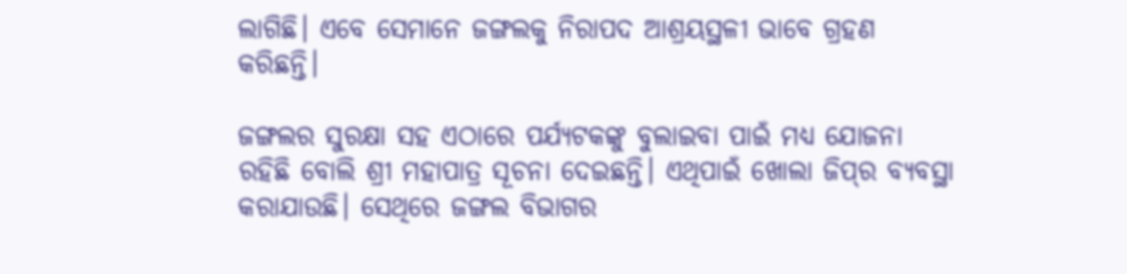ଲାଗିଛି। ଏବେ ସେମାନେ ଜଙ୍ଗଲକୁ ନିରାପଦ ଆଶ୍ରୟସ୍ଥଳୀ ଭାବେ ଗ୍ରହଣ କରିଛନ୍ତି।

ଜଙ୍ଗଲର ସୁରକ୍ଷା ସହ ଏଠାରେ ପର୍ଯ୍ୟଟକଙ୍କୁ ବୁଲାଇବା ପାଇଁ ମଧ୍ୟ ଯୋଜନା ରହିଛି ବୋଲି ଶ୍ରୀ ମହାପାତ୍ର ସୂଚନା ଦେଇଛନ୍ତି। ଏଥିପାଇଁ ଖୋଲା ଜିପ୍‌ର ବ୍ୟବସ୍ଥା କରାଯାଉଛି। ସେଥିରେ ଜଙ୍ଗଲ ବିଭାଗର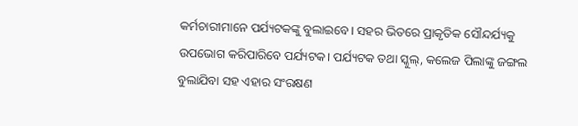କର୍ମଚାରୀମାନେ ପର୍ଯ୍ୟଟକଙ୍କୁ ବୁଲାଇବେ। ସହର ଭିତରେ ପ୍ରାକୃତିକ ସୌନ୍ଦର୍ଯ୍ୟକୁ ଉପଭୋଗ କରିପାରିବେ ପର୍ଯ୍ୟଟକ। ପର୍ଯ୍ୟଟକ ତଥା ସ୍କୁଲ୍‌, କଲେଜ ପିଲାଙ୍କୁ ଜଙ୍ଗଲ ବୁଲାଯିବା ସହ ଏହାର ସଂରକ୍ଷଣ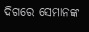ଦିଗରେ ସେମାନଙ୍କ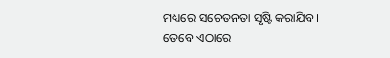ମଧ୍ୟରେ ସଚେତନତା ସୃଷ୍ଟି କରାଯିବ। ତେବେ ଏଠାରେ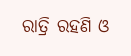ରାତ୍ରି ରହଣି ଓ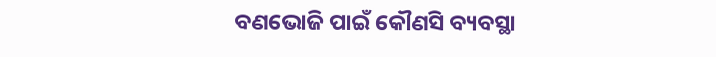ବଣଭୋଜି ପାଇଁ କୌଣସି ବ୍ୟବସ୍ଥା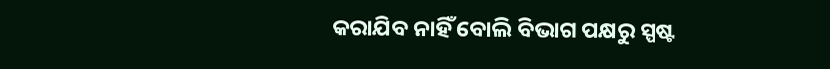କରାଯିବ ନାହିଁ ବୋଲି ବିଭାଗ ପକ୍ଷରୁ ସ୍ପଷ୍ଟ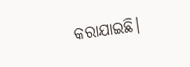କରାଯାଇଛି।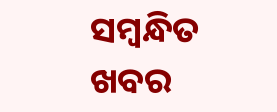ସମ୍ବନ୍ଧିତ ଖବର